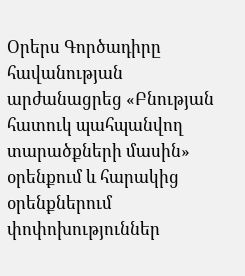Օրերս Գործադիրը հավանության արժանացրեց «Բնության հատուկ պահպանվող տարածքների մասին» օրենքում և հարակից օրենքներում փոփոխություններ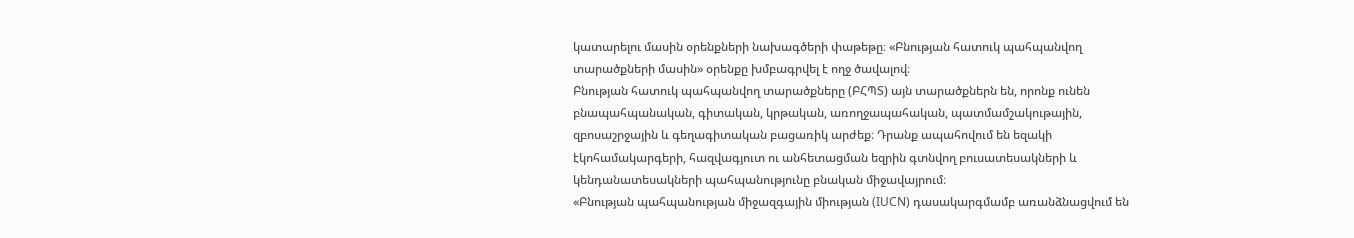կատարելու մասին օրենքների նախագծերի փաթեթը։ «Բնության հատուկ պահպանվող տարածքների մասին» օրենքը խմբագրվել է ողջ ծավալով։
Բնության հատուկ պահպանվող տարածքները (ԲՀՊՏ) այն տարածքներն են, որոնք ունեն բնապահպանական, գիտական, կրթական, առողջապահական, պատմամշակութային, զբոսաշրջային և գեղագիտական բացառիկ արժեք։ Դրանք ապահովում են եզակի էկոհամակարգերի, հազվագյուտ ու անհետացման եզրին գտնվող բուսատեսակների և կենդանատեսակների պահպանությունը բնական միջավայրում։
«Բնության պահպանության միջազգային միության (IUCN) դասակարգմամբ առանձնացվում են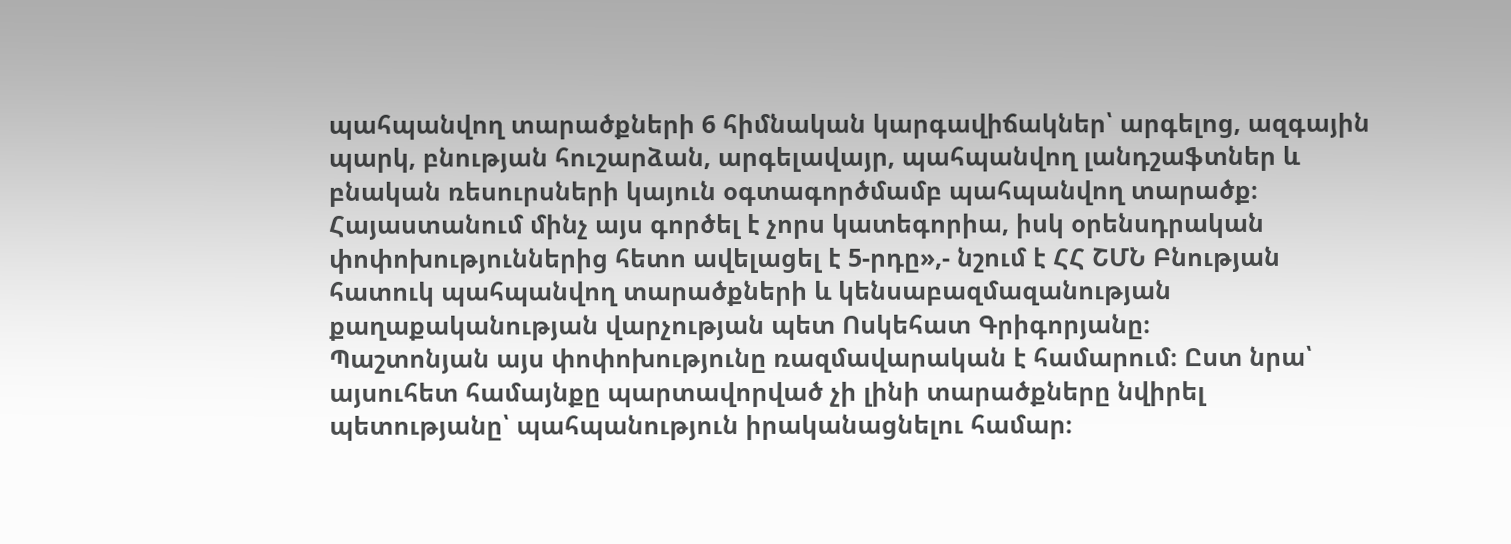պահպանվող տարածքների 6 հիմնական կարգավիճակներ՝ արգելոց, ազգային պարկ, բնության հուշարձան, արգելավայր, պահպանվող լանդշաֆտներ և բնական ռեսուրսների կայուն օգտագործմամբ պահպանվող տարածք։ Հայաստանում մինչ այս գործել է չորս կատեգորիա, իսկ օրենսդրական փոփոխություններից հետո ավելացել է 5-րդը»,- նշում է ՀՀ ՇՄՆ Բնության հատուկ պահպանվող տարածքների և կենսաբազմազանության քաղաքականության վարչության պետ Ոսկեհատ Գրիգորյանը։
Պաշտոնյան այս փոփոխությունը ռազմավարական է համարում։ Ըստ նրա՝ այսուհետ համայնքը պարտավորված չի լինի տարածքները նվիրել պետությանը՝ պահպանություն իրականացնելու համար։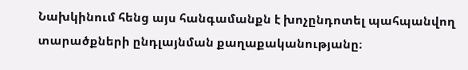Նախկինում հենց այս հանգամանքն է խոչընդոտել պահպանվող տարածքների ընդլայնման քաղաքականությանը։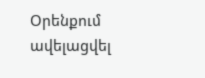Օրենքում ավելացվել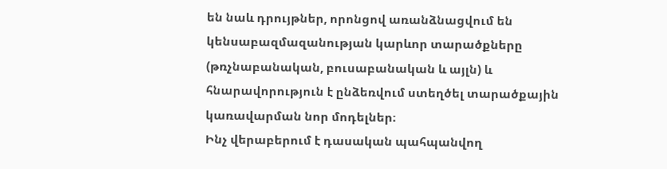են նաև դրույթներ, որոնցով առանձնացվում են կենսաբազմազանության կարևոր տարածքները (թռչնաբանական, բուսաբանական և այլն) և հնարավորություն է ընձեռվում ստեղծել տարածքային կառավարման նոր մոդելներ։
Ինչ վերաբերում է դասական պահպանվող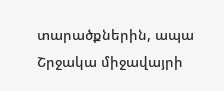տարածքներին, ապա Շրջակա միջավայրի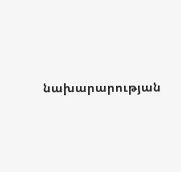նախարարության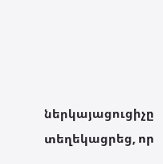ներկայացուցիչը տեղեկացրեց, որ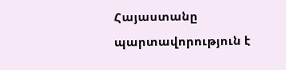Հայաստանը պարտավորություն է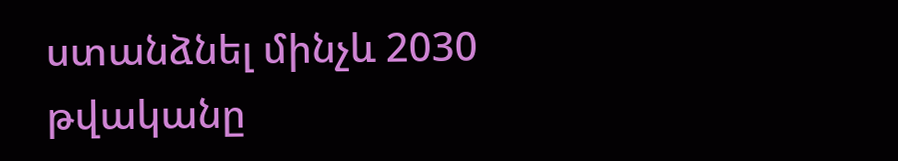ստանձնել մինչև 2030 թվականը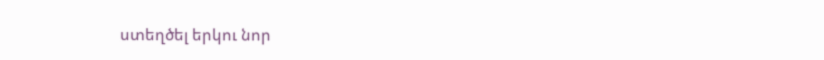ստեղծել երկու նոր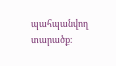պահպանվող տարածք։